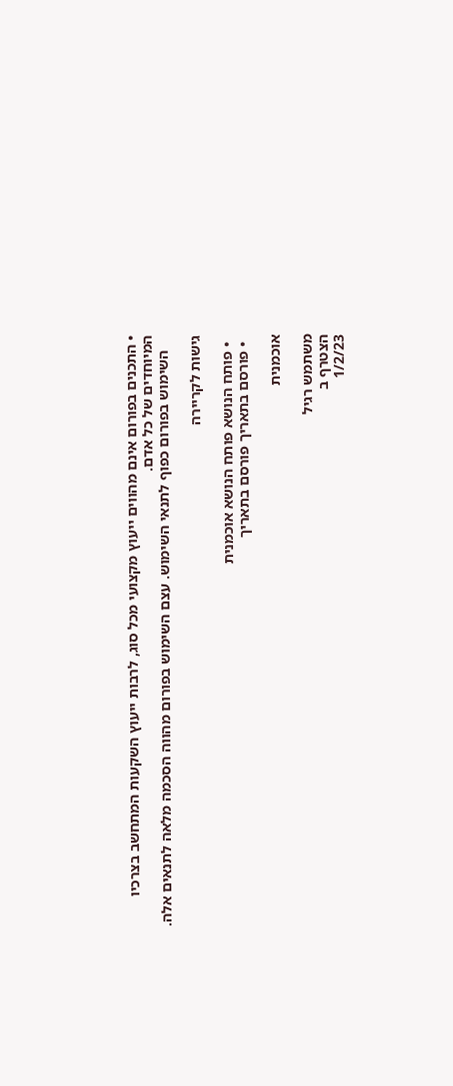• התכנים בפורום אינם מהווים ייעוץ מקצועי מכל סוג, לרבות ייעוץ השקעות המתחשב בצרכיו המיוחדים של כל אדם.
    השימוש בפורום כפוף לתנאי השימוש. עצם השימוש בפורום מהווה הסכמה מלאה לתנאים אלה.

גישות לקריירה

  • פותח הנושא פותח הנושא אוכמנית
  • פורסם בתאריך פורסם בתאריך

אוכמנית

משתמש רגיל
הצטרף ב
1/2/23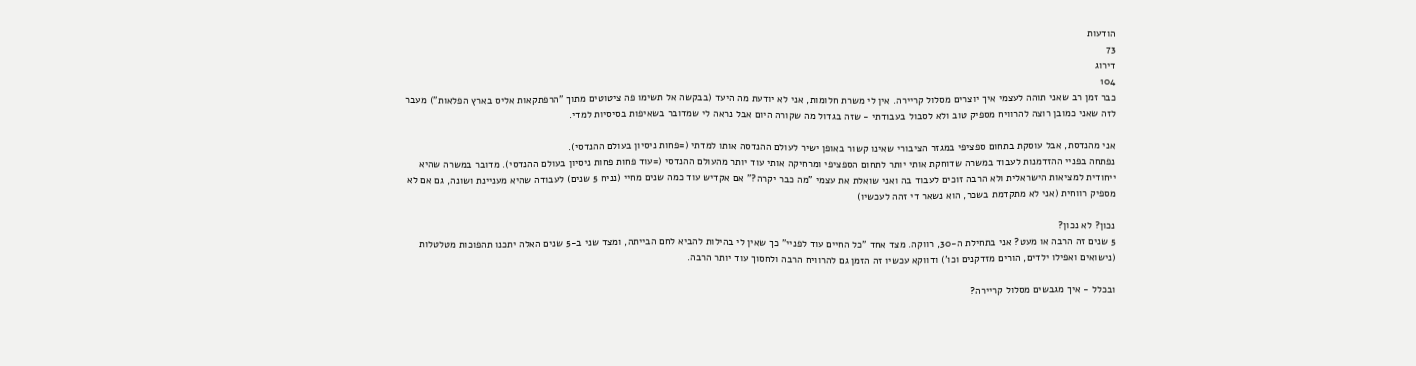הודעות
73
דירוג
104
כבר זמן רב שאני תוהה לעצמי איך יוצרים מסלול קריירה. אין לי משרת חלומות, אני לא יודעת מה היעד (בבקשה אל תשימו פה ציטוטים מתוך "הרפתקאות אליס בארץ הפלאות") מעבר לזה שאני כמובן רוצה להרוויח מספיק טוב ולא לסבול בעבודתי - שזה בגדול מה שקורה היום אבל נראה לי שמדובר בשאיפות בסיסיות למדי.

אני מהנדסת, אבל עוסקת בתחום ספציפי במגזר הציבורי שאינו קשור באופן ישיר לעולם ההנדסה אותו למדתי (=פחות ניסיון בעולם ההנדסי).
נפתחה בפניי ההזדמנות לעבוד במשרה שדוחקת אותי יותר לתחום הספציפי ומרחיקה אותי עוד יותר מהעולם ההנדסי (=עוד פחות פחות ניסיון בעולם ההנדסי). מדובר במשרה שהיא ייחודית למציאות הישראלית ולא הרבה זוכים לעבוד בה ואני שואלת את עצמי "מה כבר יקרה?" אם אקדיש עוד כמה שנים מחיי (נניח 5 שנים) לעבודה שהיא מעניינת ושונה, גם אם לא מספיק רווחית (אני לא מתקדמת בשכר, הוא נשאר די זהה לעכשיו)

נכון? לא נכון?
5 שנים זה הרבה או מעט? אני בתחילת ה-30, רווקה. מצד אחד "כל החיים עוד לפניי" כך שאין לי בהילות להביא לחם הבייתה, ומצד שני ב-5 שנים האלה יתכנו תהפוכות מטלטלות (נישואים ואפילו ילדים, הורים מזדקנים וכו') ודווקא עכשיו זה הזמן גם להרוויח הרבה ולחסוך עוד יותר הרבה.

ובכלל - איך מגבשים מסלול קריירה?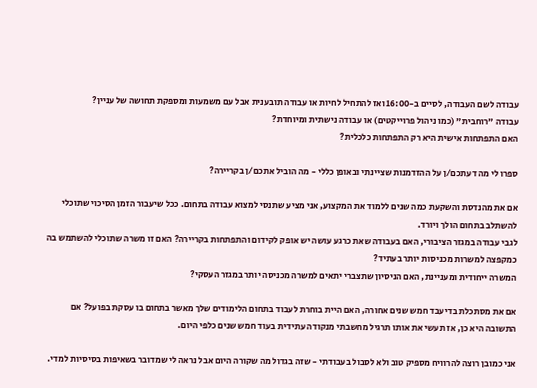עבודה לשם העבודה, לסיים ב-16:00 ואז להתחיל לחיות או עבודה תובענית אבל עם משמעות ומספקת תחושה של עניין?
עבודה "רוחבית" (כמו ניהול פרוייקטים) או עבודה נישתית ומיוחדת?
האם התפתחות אישית היא רק התפתחות כלכלית?

ספרו לי מה דעתכם/ן על ההזדמנות שציינתי ובאופן כללי - מה הוביל אתכם/ן בקריירה?

אם את מהנדסת והשקעת כמה שנים ללמוד את המקצוע, אני מציע שתנסי למצוא עבודה בתחום. ככל שיעבור הזמן הסיכוי שתוכלי להשתלב בתחום הולך ויורד.
לגבי עבודה במגזר הציבורי, האם בעבודה שאת כרגע עושה יש אופק לקידום והתפתחות בקריירה? האם זו משרה שתוכלי להשתמש בה כמקפצה למשרות מכניסות יותר בעתיד?
המשרה ייחודית ומעניינת, האם הניסיון שתצברי יתאים למשרה מכניסה יותר במגזר העסקי?

אם את מסתכלת בדיעבד חמש שנים אחורה, האם היית בוחרת לעבוד בתחום הלימודים שלך מאשר בתחום בו עסקת בפועל? אם התשובה היא כן, אז תעשי את אותו תרגיל מחשבתי מנקודה עתידית בעוד חמש שנים כלפי היום.

אני כמובן רוצה להרוויח מספיק טוב ולא לסבול בעבודתי - שזה בגדול מה שקורה היום אבל נראה לי שמדובר בשאיפות בסיסיות למדי.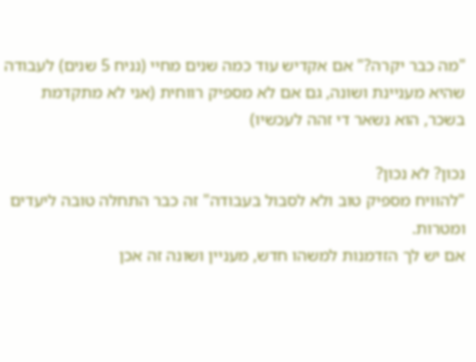"מה כבר יקרה?" אם אקדיש עוד כמה שנים מחיי (נניח 5 שנים) לעבודה שהיא מעניינת ושונה, גם אם לא מספיק רווחית (אני לא מתקדמת בשכר, הוא נשאר די זהה לעכשיו)

נכון? לא נכון?
"להוויח מספיק טוב ולא לסבול בעבודה" זה כבר התחלה טובה ליעדים ומטרות.
אם יש לך הזדמנות למשהו חדש, מעניין ושונה זה אכן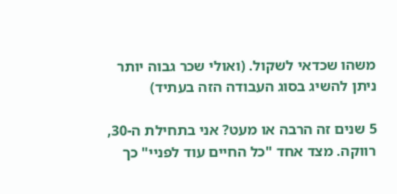משהו שכדאי לשקול. (ואולי שכר גבוה יותר ניתן להשיג בסוג העבודה הזה בעתיד)

5 שנים זה הרבה או מעט? אני בתחילת ה-30, רווקה. מצד אחד "כל החיים עוד לפניי" כך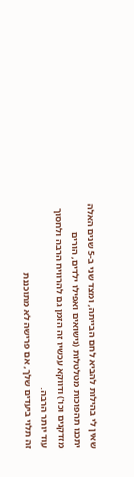שאין לי בהילות להביא לחם הבייתה, ומצד שני ב-5 שנים האלה יתכנו תהפוכות מטלטלות (נישואים ואפילו ילדים, הורים מזדקנים וכו') ודווקא עכשיו זה הזמן גם להרוויח הרבה ולחסוך עוד יותר הרבה.
זה תלוי ביעדים שלך, אם פרישה לא מתוכננת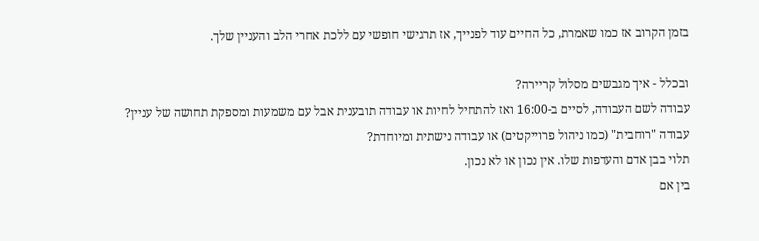בזמן הקרוב אז כמו שאמרת, כל החיים עוד לפנייך, אז תרגישי חופשי עם ללכת אחרי הלב והעניין שלך.

ובכלל - איך מגבשים מסלול קריירה?
עבודה לשם העבודה, לסיים ב-16:00 ואז להתחיל לחיות או עבודה תובענית אבל עם משמעות ומספקת תחושה של עניין?
עבודה "רוחבית" (כמו ניהול פרוייקטים) או עבודה נישתית ומיוחדת?
תלוי בבן אדם והעדפות שלו. אין נכון או לא נכון.
בין אם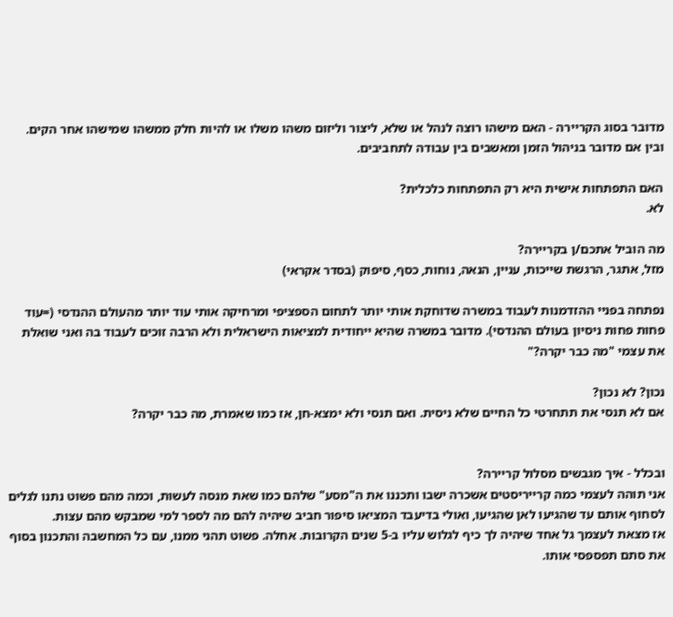מדובר בסוג הקריירה - האם מישהו רוצה לנהל או שלא, ליצור וליזום משהו משלו או להיות חלק ממשהו שמישהו אחר הקים.
ובין אם מדובר בניהול הזמן ומאשבים בין עבודה לתחביבים.

האם התפתחות אישית היא רק התפתחות כלכלית?
לא.

מה הוביל אתכם/ן בקריירה?
מזל, אתגר, הרגשת שייכות, עניין, הנאה, נוחות, כסף, סיפוק (בסדר אקראי)

נפתחה בפניי ההזדמנות לעבוד במשרה שדוחקת אותי יותר לתחום הספציפי ומרחיקה אותי עוד יותר מהעולם ההנדסי (=עוד פחות פחות ניסיון בעולם ההנדסי). מדובר במשרה שהיא ייחודית למציאות הישראלית ולא הרבה זוכים לעבוד בה ואני שואלת את עצמי "מה כבר יקרה?"

נכון? לא נכון?
אם לא תנסי את תתחרטי כל החיים שלא ניסית. ואם תנסי ולא ימצא-חן, אז כמו שאמרת, מה כבר יקרה?


ובכלל - איך מגבשים מסלול קריירה?
אני תוהה לעצמי כמה קרייריסטים אשכרה ישבו ותכננו את ה"מסע" שלהם כמו שאת מנסה לעשות, וכמה מהם פשוט נתנו לגלים לסחוף אותם עד שהגיעו לאן שהגיעו, ואולי בדיעבד המציאו סיפור חביב שיהיה להם מה לספר למי שמבקש מהם עצות.
אז מצאת לעצמך גל אחד שיהיה לך כיף לגלוש עליו ב-5 שנים הקרובות. אחלה. פשוט תהני ממנו, עם כל המחשבה והתכנון בסוף את סתם תפספסי אותו.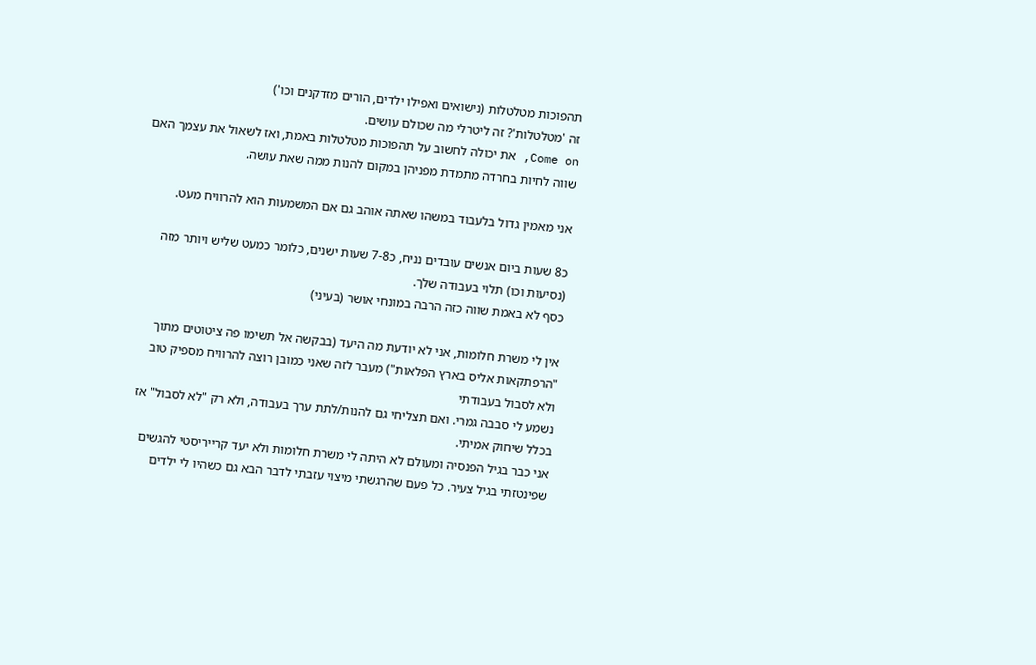תהפוכות מטלטלות (נישואים ואפילו ילדים, הורים מזדקנים וכו')
זה 'מטלטלות'? זה ליטרלי מה שכולם עושים.
Come on, את יכולה לחשוב על תהפוכות מטלטלות באמת, ואז לשאול את עצמך האם שווה לחיות בחרדה מתמדת מפניהן במקום להנות ממה שאת עושה.

אני מאמין גדול בלעבוד במשהו שאתה אוהב גם אם המשמעות הוא להרוויח מעט.

כ8 שעות ביום אנשים עובדים נניח, כ7-8 שעות ישנים, כלומר כמעט שליש ויותר מזה (נסיעות וכו) תלוי בעבודה שלך.
כסף לא באמת שווה כזה הרבה במונחי אושר (בעיני)

אין לי משרת חלומות, אני לא יודעת מה היעד (בבקשה אל תשימו פה ציטוטים מתוך "הרפתקאות אליס בארץ הפלאות") מעבר לזה שאני כמובן רוצה להרוויח מספיק טוב ולא לסבול בעבודתי
נשמע לי סבבה גמרי. ואם תצליחי גם להנות/לתת ערך בעבודה, ולא רק "לא לסבול" אז בכלל שיחוק אמיתי.
אני כבר בגיל הפנסיה ומעולם לא היתה לי משרת חלומות ולא יעד קרייריסטי להגשים שפינטזתי בגיל צעיר. כל פעם שהרגשתי מיצוי עזבתי לדבר הבא גם כשהיו לי ילדים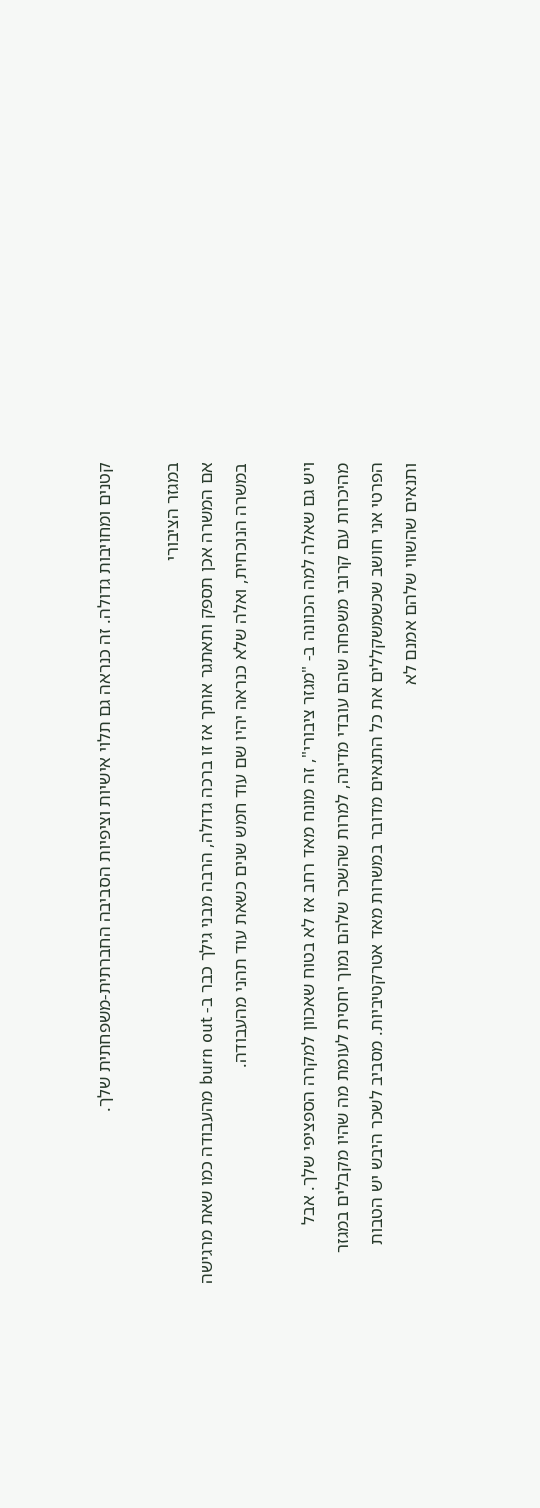קטנים ומחויבות גדולה. זה כנראה גם תלוי אישיות וציפיות הסביבה החברתית-משפחתית שלך.

במגזר הציבורי
אם המשרה אכן תספק ותאתגר אותך אז זו ברכה גדולה, הרבה מבני גילך כבר ב- burn out מהעבודה כמו שאת מרגישה במשרה הנוכחית, ואלה שלא כנראה יהיו שם עוד חמש שנים כשאת עוד תהני מהעבודה.

ויש גם שאלה למה הכוונה ב- "מגזר ציבורי", זה מונח מאד רחב אז לא בטוח שאכוון למקרה הספציפי שלך. אבל מהיכרות עם קרובי משפחה שהם עובדי מדינה, למרות שהשכר שלהם נמוך יחסית לעומת מה שהיו מקבלים במגזר הפרטי אני חושב שכשמשקללים את כל התנאים מדובר במשרות מאד אטרקטיביות. מסביב לשכר היבש יש הטבות ותנאים שהשווי שלהם אמנם לא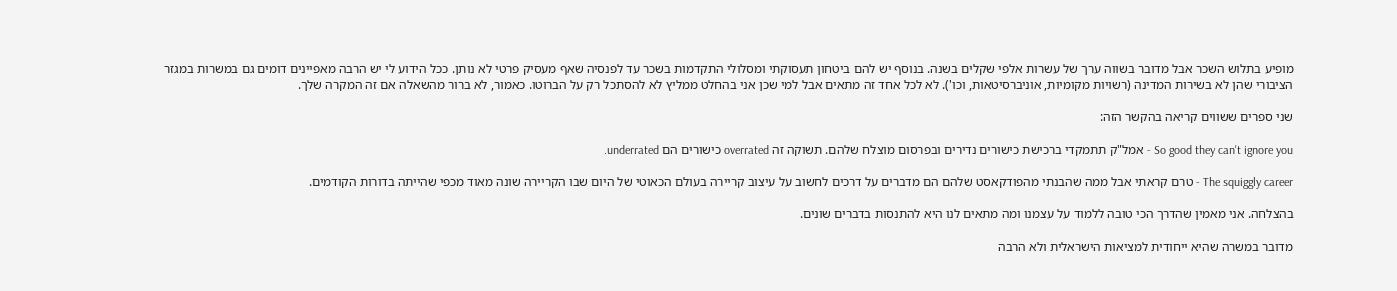מופיע בתלוש השכר אבל מדובר בשווה ערך של עשרות אלפי שקלים בשנה. בנוסף יש להם ביטחון תעסוקתי ומסלולי התקדמות בשכר עד לפנסיה שאף מעסיק פרטי לא נותן. ככל הידוע לי יש הרבה מאפיינים דומים גם במשרות במגזר הציבורי שהן לא בשירות המדינה (רשויות מקומיות, אוניברסיטאות, וכו'). לא לכל אחד זה מתאים אבל למי שכן אני בהחלט ממליץ לא להסתכל רק על הברוטו. כאמור, לא ברור מהשאלה אם זה המקרה שלך.

שני ספרים ששווים קריאה בהקשר הזה:

So good they can't ignore you - אמל"ק תתמקדי ברכישת כישורים נדירים ובפרסום מוצלח שלהם. תשוקה זה overrated כישורים הם underrated.

The squiggly career - טרם קראתי אבל ממה שהבנתי מהפודקאסט שלהם הם מדברים על דרכים לחשוב על עיצוב קריירה בעולם הכאוטי של היום שבו הקריירה שונה מאוד מכפי שהייתה בדורות הקודמים.

בהצלחה. אני מאמין שהדרך הכי טובה ללמוד על עצמנו ומה מתאים לנו היא להתנסות בדברים שונים.

מדובר במשרה שהיא ייחודית למציאות הישראלית ולא הרבה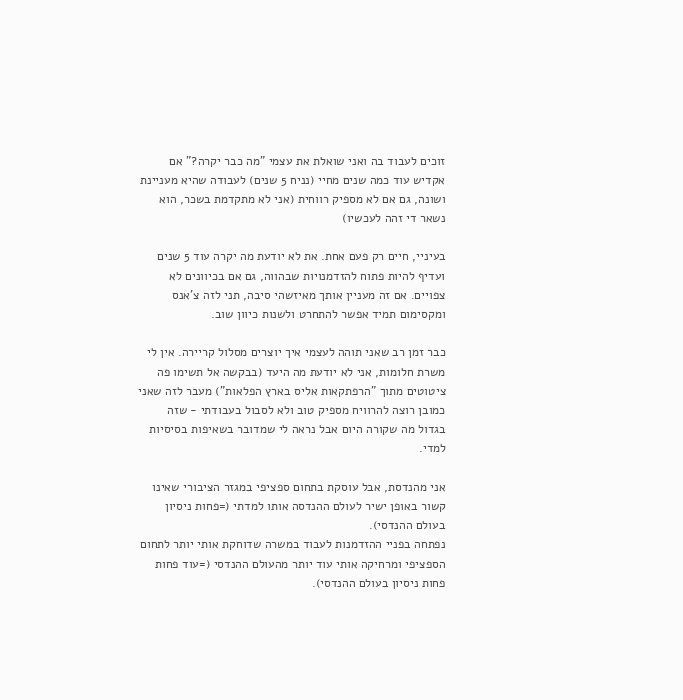זוכים לעבוד בה ואני שואלת את עצמי "מה כבר יקרה?" אם אקדיש עוד כמה שנים מחיי (נניח 5 שנים) לעבודה שהיא מעניינת ושונה, גם אם לא מספיק רווחית (אני לא מתקדמת בשכר, הוא נשאר די זהה לעכשיו)

בעיניי, חיים רק פעם אחת. את לא יודעת מה יקרה עוד 5 שנים ועדיף להיות פתוח להזדמנויות שבהווה, גם אם בכיוונים לא צפויים. אם זה מעניין אותך מאיזשהי סיבה, תני לזה צ'אנס ומקסימום תמיד אפשר להתחרט ולשנות כיוון שוב.

כבר זמן רב שאני תוהה לעצמי איך יוצרים מסלול קריירה. אין לי משרת חלומות, אני לא יודעת מה היעד (בבקשה אל תשימו פה ציטוטים מתוך "הרפתקאות אליס בארץ הפלאות") מעבר לזה שאני כמובן רוצה להרוויח מספיק טוב ולא לסבול בעבודתי - שזה בגדול מה שקורה היום אבל נראה לי שמדובר בשאיפות בסיסיות למדי.

אני מהנדסת, אבל עוסקת בתחום ספציפי במגזר הציבורי שאינו קשור באופן ישיר לעולם ההנדסה אותו למדתי (=פחות ניסיון בעולם ההנדסי).
נפתחה בפניי ההזדמנות לעבוד במשרה שדוחקת אותי יותר לתחום הספציפי ומרחיקה אותי עוד יותר מהעולם ההנדסי (=עוד פחות פחות ניסיון בעולם ההנדסי).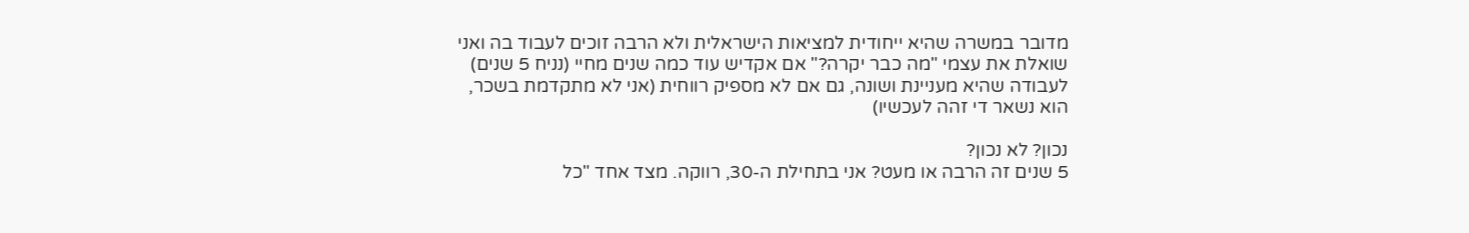מדובר במשרה שהיא ייחודית למציאות הישראלית ולא הרבה זוכים לעבוד בה ואני שואלת את עצמי "מה כבר יקרה?" אם אקדיש עוד כמה שנים מחיי (נניח 5 שנים) לעבודה שהיא מעניינת ושונה, גם אם לא מספיק רווחית (אני לא מתקדמת בשכר, הוא נשאר די זהה לעכשיו)

נכון? לא נכון?
5 שנים זה הרבה או מעט? אני בתחילת ה-30, רווקה. מצד אחד "כל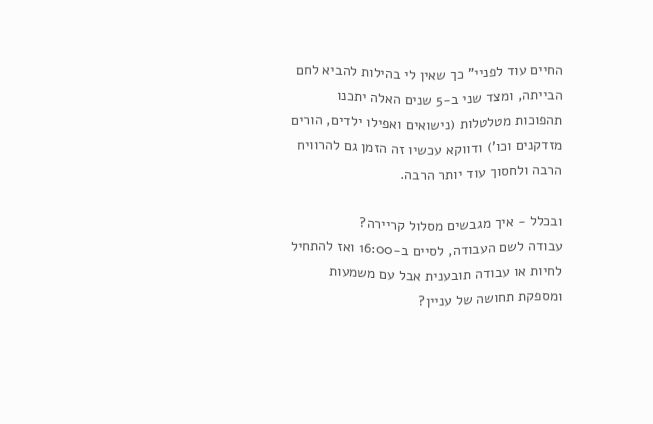החיים עוד לפניי" כך שאין לי בהילות להביא לחם הבייתה, ומצד שני ב-5 שנים האלה יתכנו תהפוכות מטלטלות (נישואים ואפילו ילדים, הורים מזדקנים וכו') ודווקא עכשיו זה הזמן גם להרוויח הרבה ולחסוך עוד יותר הרבה.

ובכלל - איך מגבשים מסלול קריירה?
עבודה לשם העבודה, לסיים ב-16:00 ואז להתחיל לחיות או עבודה תובענית אבל עם משמעות ומספקת תחושה של עניין?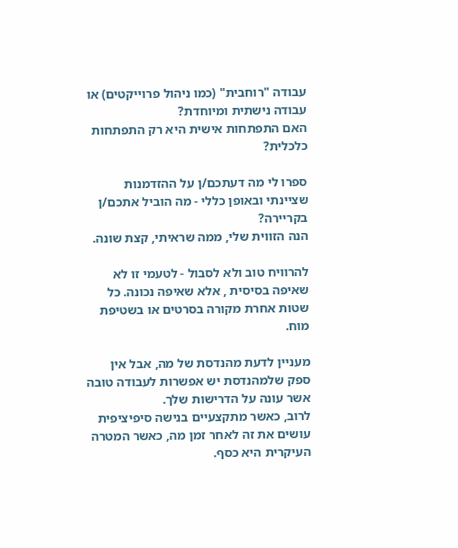עבודה "רוחבית" (כמו ניהול פרוייקטים) או עבודה נישתית ומיוחדת?
האם התפתחות אישית היא רק התפתחות כלכלית?

ספרו לי מה דעתכם/ן על ההזדמנות שציינתי ובאופן כללי - מה הוביל אתכם/ן בקריירה?
הנה הזווית שלי, ממה שראיתי, קצת שונה.

להרוויח טוב ולא לסבול - לטעמי זו לא שאיפה בסיסית , אלא שאיפה נכונה. כל שטות אחרת מקורה בסרטים או בשטיפת מוח.

מעניין לדעת מהנדסת של מה, אבל אין ספק שלמהנדסת יש אפשרות לעבודה טובה אשר עונה על הדרישות שלך.
לרוב, כאשר מתקצעיים בנישה סיפיציפית עושים את זה לאחר זמן מה, כאשר המטרה העיקרית היא כסף.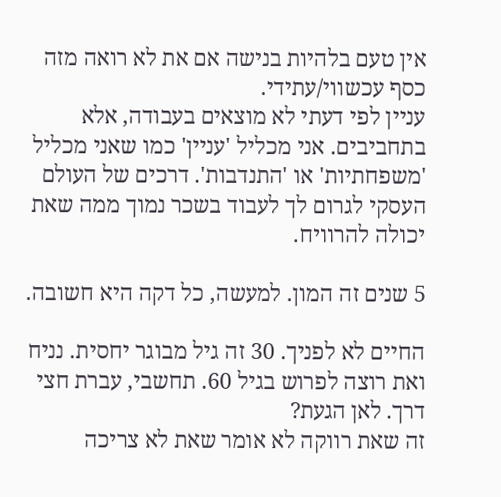אין טעם בלהיות בנישה אם את לא רואה מזה כסף עכשווי/עתידי.
עניין לפי דעתי לא מוצאים בעבודה, אלא בתחביבים. אני מכליל 'עניין' כמו שאני מכליל 'משפחתיות' או 'התנדבות'. דרכים של העולם העסקי לגרום לך לעבוד בשכר נמוך ממה שאת יכולה להרוויח.

5 שנים זה המון. למעשה, כל דקה היא חשובה.

החיים לא לפניך. 30 זה גיל מבוגר יחסית. נניח ואת רוצה לפרוש בגיל 60. תחשבי, עברת חצי דרך. לאן הגעת?
זה שאת רווקה לא אומר שאת לא צריכה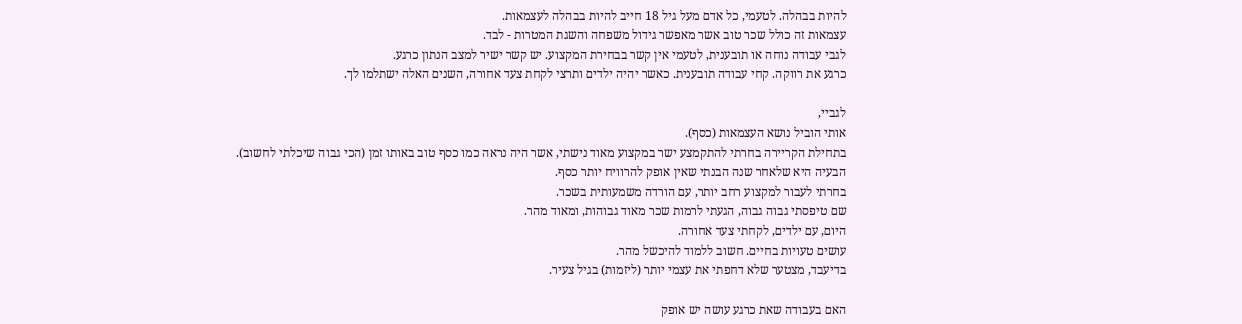להיות בבהלה. לטעמי, כל אדם מעל גיל 18 חייב להיות בבהלה לעצמאות.
עצמאות זה כולל שכר טוב אשר מאפשר גידול משפחה והשגת המטרות - לבד.
לגבי עבודה נוחה או תובענית, לטעמי אין קשר בבחירת המקצוע. יש קשר ישיר למצב הנתון כרגע.
כרגע את רווקה. קחי עבודה תובענית. כאשר יהיה ילדים ותרצי לקחת צעד אחורה, השנים האלה ישתלמו לך.

לגביי,
אותי הוביל נושא העצמאות (כסף).
בתחילת הקריירה בחרתי להתקמצע ישר במקצוע מאוד נישתי, אשר היה נראה כמו כסף טוב באותו זמן (הכי גבוה שיכלתי לחשוב).
הבעיה היא שלאחר שנה הבנתי שאין אופק להרוויח יותר כסף.
בחרתי לעבור למקצוע רחב יותר, עם הורדה משמעותית בשכר.
שם טיפסתי גבוה גבוה, הגעתי לרמות שכר מאוד גבוהות, ומאוד מהר.
היום, עם ילדים, לקחתי צעד אחורה.
עושים טעויות בחיים. חשוב ללמוד להיכשל מהר.
בדיעבד, מצטער שלא דחפתי את עצמי יותר (ליזמות) בגיל צעיר.

האם בעבודה שאת כרגע עושה יש אופק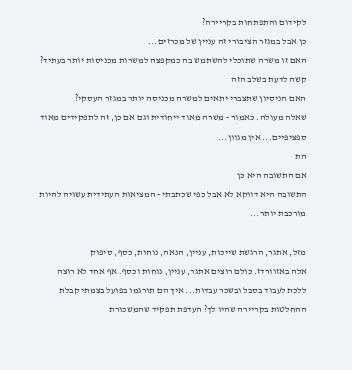לקידום והתפתחות בקריירה?
כן אבל במגזר הציבורי זה עניין של מכרזים...
האם זו משרה שתוכלי להשתמש בה כמקפצה למשרות מכניסות יותר בעתיד?
קשה לדעת בשלב הזה
האם הניסיון שתצברי יתאים למשרה מכניסה יותר במגזר העסקי?
שאלה מעולה. כאמור - משרה מאוד ייחודית וגם אם כן, זה לתפקידים מאוד ספציפיים... אין מגוון...
הת
אם התשובה היא כן
התשובה היא דווקא לא אבל כפי שכתבתי - המציאות העתידית עשויה להיות מורכבת יותר...

מזל, אתגר, הרגשת שייכות, עניין, הנאה, נוחות, כסף, סיפוק
אלה באזוורדז. כולם רוצים אתגר, עניין, נוחות וכסף. אף אחד לא רוצה ללכת לעבוד בסבל ובשכר עבדות... איך הם תורגמו בפועל בצמתי קבלת ההחלטות בקריירה שהיו לך? העדפת תפקיד שהמשכורת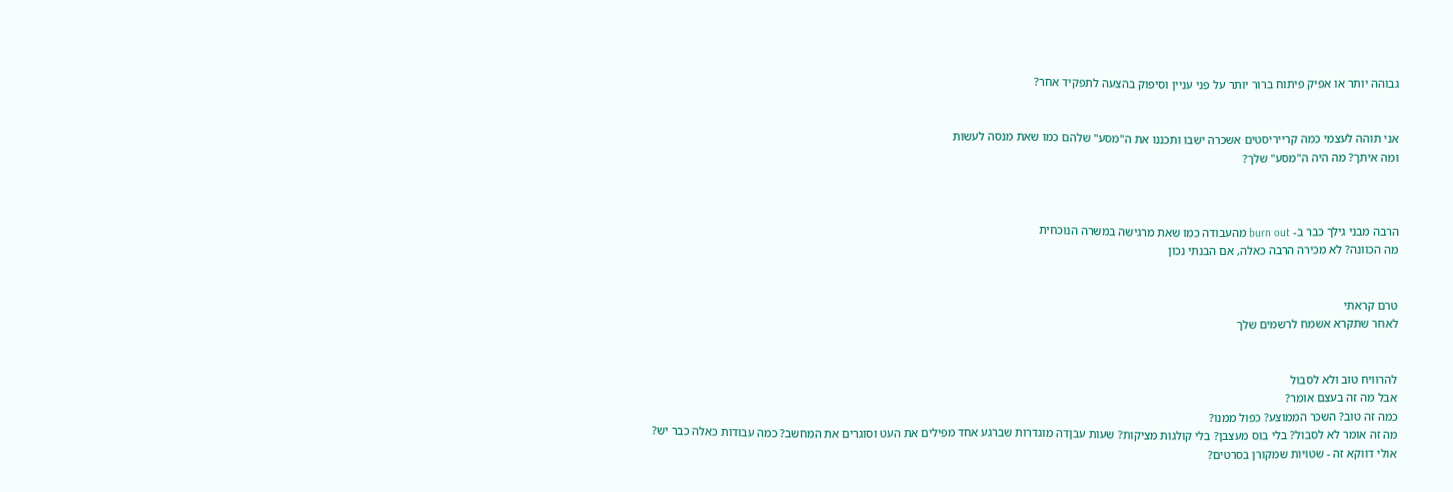גבוהה יותר או אפיק פיתוח ברור יותר על פני עניין וסיפוק בהצעה לתפקיד אחר?


אני תוהה לעצמי כמה קרייריסטים אשכרה ישבו ותכננו את ה"מסע" שלהם כמו שאת מנסה לעשות
ומה איתך? מה היה ה"מסע" שלך?



הרבה מבני גילך כבר ב- burn out מהעבודה כמו שאת מרגישה במשרה הנוכחית
מה הכוונה? לא מכירה הרבה כאלה, אם הבנתי נכון


טרם קראתי
לאחר שתקרא אשמח לרשמים שלך


להרוויח טוב ולא לסבול
אבל מה זה בעצם אומר?
כמה זה טוב? השכר הממוצע? כפול ממנו?
מה זה אומר לא לסבול? בלי בוס מעצבן? בלי קולגות מציקות? שעות עבןדה מוגדרות שברגע אחד מפילים את העט וסוגרים את המחשב? כמה עבודות כאלה כבר יש?
אולי דווקא זה - שטויות שמקורן בסרטים?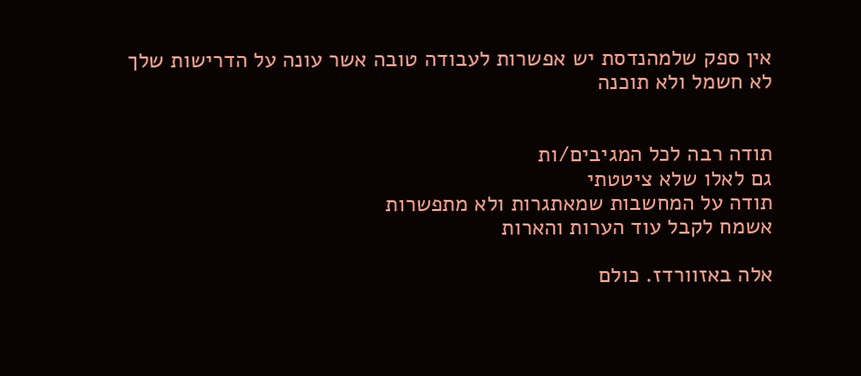אין ספק שלמהנדסת יש אפשרות לעבודה טובה אשר עונה על הדרישות שלך
לא חשמל ולא תוכנה


תודה רבה לכל המגיבים/ות
גם לאלו שלא ציטטתי
תודה על המחשבות שמאתגרות ולא מתפשרות
אשמח לקבל עוד הערות והארות

אלה באזוורדז. כולם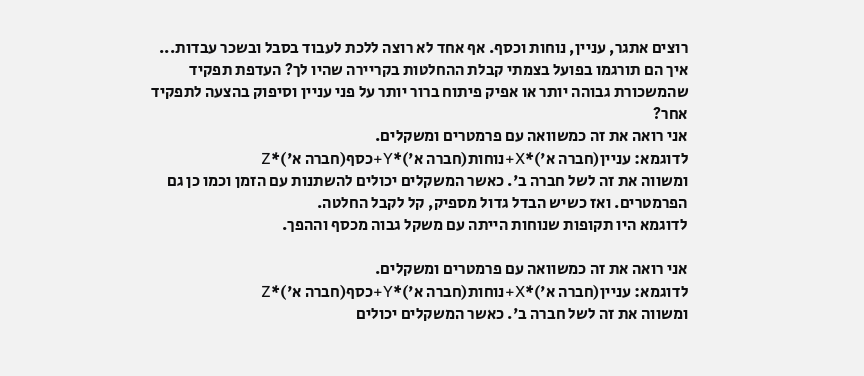רוצים אתגר, עניין, נוחות וכסף. אף אחד לא רוצה ללכת לעבוד בסבל ובשכר עבדות... איך הם תורגמו בפועל בצמתי קבלת ההחלטות בקריירה שהיו לך? העדפת תפקיד שהמשכורת גבוהה יותר או אפיק פיתוח ברור יותר על פני עניין וסיפוק בהצעה לתפקיד אחר?
אני רואה את זה כמשוואה עם פרמטרים ומשקלים.
לדוגמא: עניין(חברה א')*X+נוחות(חברה א')*Y+כסף(חברה א')*Z
ומשווה את זה לשל חברה ב'. כאשר המשקלים יכולים להשתנות עם הזמן וכמו כן גם הפרמטרים. ואז כשיש הבדל גדול מספיק, קל לקבל החלטה.
לדוגמא היו תקופות שנוחות הייתה עם משקל גבוה מכסף וההפך.

אני רואה את זה כמשוואה עם פרמטרים ומשקלים.
לדוגמא: עניין(חברה א')*X+נוחות(חברה א')*Y+כסף(חברה א')*Z
ומשווה את זה לשל חברה ב'. כאשר המשקלים יכולים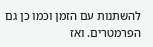להשתנות עם הזמן וכמו כן גם הפרמטרים. ואז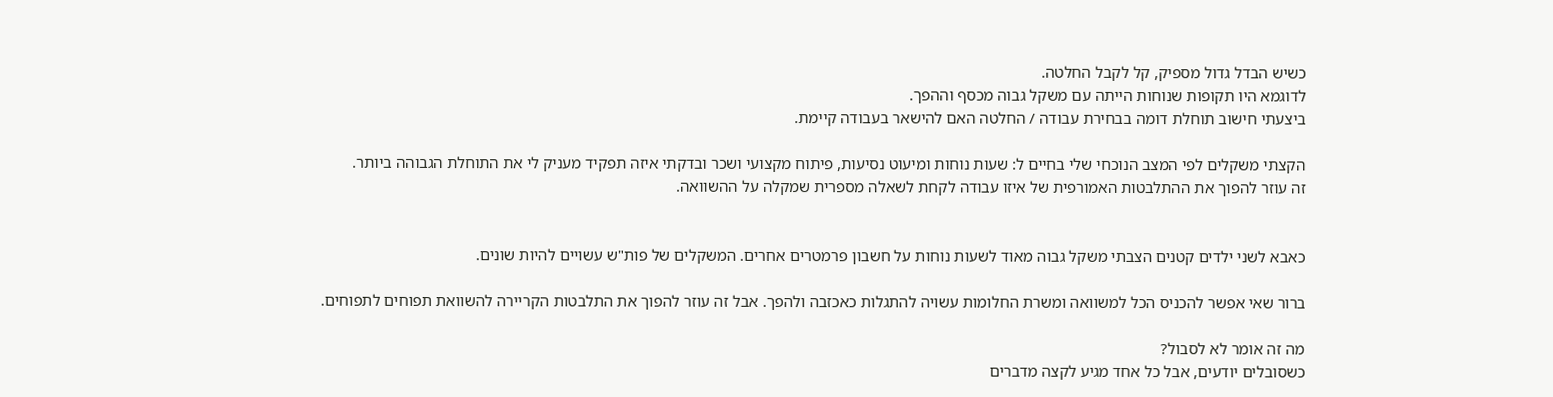כשיש הבדל גדול מספיק, קל לקבל החלטה.
לדוגמא היו תקופות שנוחות הייתה עם משקל גבוה מכסף וההפך.
ביצעתי חישוב תוחלת דומה בבחירת עבודה / החלטה האם להישאר בעבודה קיימת.

הקצתי משקלים לפי המצב הנוכחי שלי בחיים ל: שעות נוחות ומיעוט נסיעות, פיתוח מקצועי ושכר ובדקתי איזה תפקיד מעניק לי את התוחלת הגבוהה ביותר.
זה עוזר להפוך את ההתלבטות האמורפית של איזו עבודה לקחת לשאלה מספרית שמקלה על ההשוואה.


כאבא לשני ילדים קטנים הצבתי משקל גבוה מאוד לשעות נוחות על חשבון פרמטרים אחרים. המשקלים של פות"ש עשויים להיות שונים.

ברור שאי אפשר להכניס הכל למשוואה ומשרת החלומות עשויה להתגלות כאכזבה ולהפך. אבל זה עוזר להפוך את התלבטות הקריירה להשוואת תפוחים לתפוחים.

מה זה אומר לא לסבול?
כשסובלים יודעים, אבל כל אחד מגיע לקצה מדברים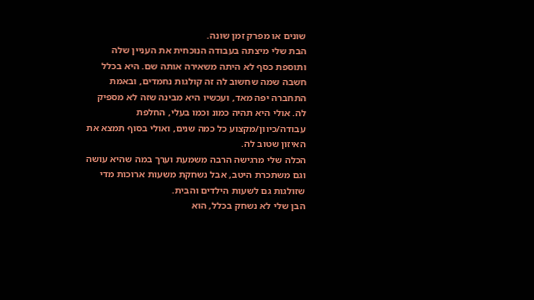שונים או מפרק זמן שונה.
הבת שלי מיצתה בעבודה הנוכחית את העניין שלה ותוספת כסף לא היתה משאירה אותה שם. היא בכלל חשבה שמה שחשוב לה זה קולגות נחמדים, ובאמת התחברה יפה מאד, ועכשיו היא מבינה שזה לא מספיק לה. אולי היא תהיה כמונ וכמו בעלי, החלפת עבודה/כיוון/מקצוע כל כמה שנים, ואולי בסוף תמצא את האיזון שטוב לה.
הכלה שלי מרגישה הרבה משמעת וערך במה שהיא עושה וגם משתכרת היטב, אבל נשחקת משעות ארוכות מדי שזולגות גם לשעות הילדים והבית.
הבן שלי לא נשחק בכלל, הוא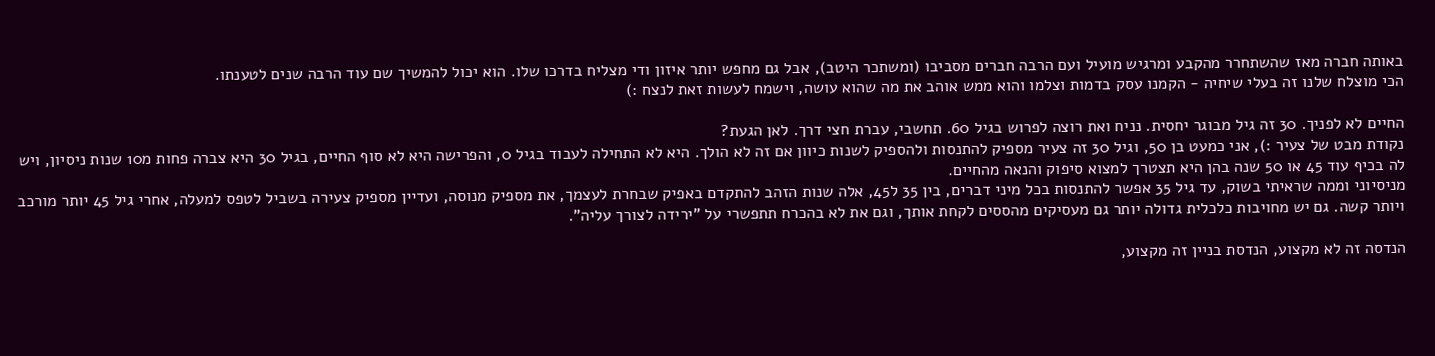באותה חברה מאז שהשתחרר מהקבע ומרגיש מועיל ועם הרבה חברים מסביבו (ומשתכר היטב), אבל גם מחפש יותר איזון ודי מצליח בדרכו שלו. הוא יכול להמשיך שם עוד הרבה שנים לטענתו.
הכי מוצלח שלנו זה בעלי שיחיה - הקמנו עסק בדמות וצלמו והוא ממש אוהב את מה שהוא עושה, וישמח לעשות זאת לנצח :)

החיים לא לפניך. 30 זה גיל מבוגר יחסית. נניח ואת רוצה לפרוש בגיל 60. תחשבי, עברת חצי דרך. לאן הגעת?
נקודת מבט של צעיר :), אני כמעט בן 50, וגיל 30 זה צעיר מספיק להתנסות ולהספיק לשנות כיוון אם זה לא הולך. היא לא התחילה לעבוד בגיל 0, והפרישה היא לא סוף החיים, בגיל 30 היא צברה פחות מ10 שנות ניסיון, ויש לה בכיף עוד 45 או 50 שנה בהן היא תצטרך למצוא סיפוק והנאה מהחיים.
מניסיוני וממה שראיתי בשוק, עד גיל 35 אפשר להתנסות בכל מיני דברים, בין 35 ל45, אלה שנות הזהב להתקדם באפיק שבחרת לעצמך, את מספיק מנוסה, ועדיין מספיק צעירה בשביל לטפס למעלה, אחרי גיל 45 יותר מורכב ויותר קשה. גם יש מחויבות כלכלית גדולה יותר גם מעסיקים מהססים לקחת אותך, וגם את לא בהכרח תתפשרי על "ירידה לצורך עליה".

הנדסה זה לא מקצוע, הנדסת בניין זה מקצוע,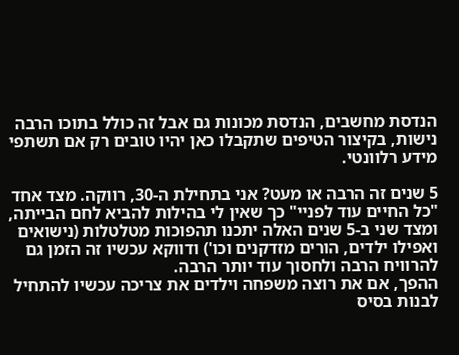הנדסת מחשבים, הנדסת מכונות גם אבל זה כולל בתוכו הרבה נישות, בקיצור הטיפים שתקבלו כאן יהיו טובים רק אם תשתפי מידע רלוונטי.

5 שנים זה הרבה או מעט? אני בתחילת ה-30, רווקה. מצד אחד "כל החיים עוד לפניי" כך שאין לי בהילות להביא לחם הבייתה, ומצד שני ב-5 שנים האלה יתכנו תהפוכות מטלטלות (נישואים ואפילו ילדים, הורים מזדקנים וכו') ודווקא עכשיו זה הזמן גם להרוויח הרבה ולחסוך עוד יותר הרבה.
ההפך, אם את רוצה משפחה וילדים את צריכה עכשיו להתחיל לבנות בסיס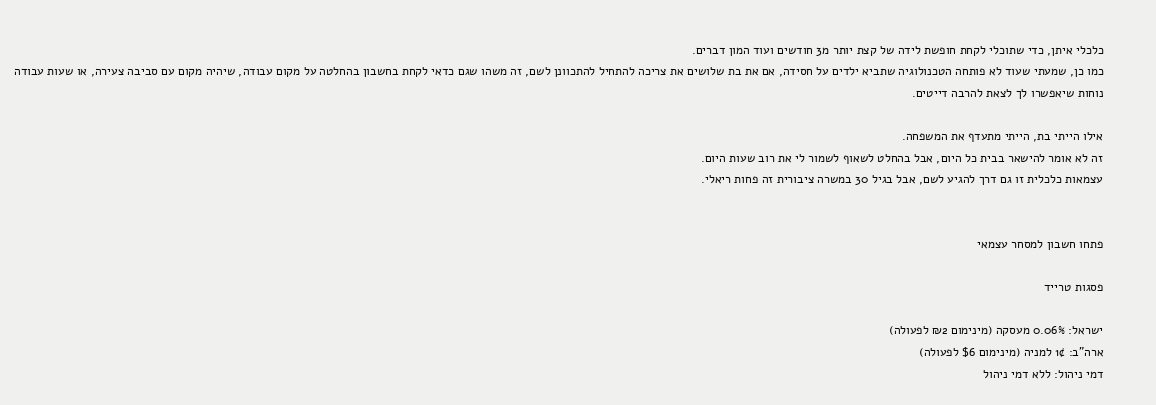כלכלי איתן, כדי שתוכלי לקחת חופשת לידה של קצת יותר מ3 חודשים ועוד המון דברים.
כמו כן, שמעתי שעוד לא פותחה הטכנולוגיה שתביא ילדים על חסידה, אם את בת שלושים את צריכה להתחיל להתכוונן לשם, זה משהו שגם כדאי לקחת בחשבון בהחלטה על מקום עבודה, שיהיה מקום עם סביבה צעירה, או שעות עבודה נוחות שיאפשרו לך לצאת להרבה דייטים.

אילו הייתי בת, הייתי מתעדף את המשפחה.
זה לא אומר להישאר בבית כל היום, אבל בהחלט לשאוף לשמור לי את רוב שעות היום.
עצמאות כלכלית זו גם דרך להגיע לשם, אבל בגיל 30 במשרה ציבורית זה פחות ריאלי.


פתחו חשבון למסחר עצמאי

פסגות טרייד

ישראל: 0.06% מעסקה (מינימום ₪2 לפעולה)
ארה"ב: 1¢ למניה (מינימום $6 לפעולה)
דמי ניהול: ללא דמי ניהול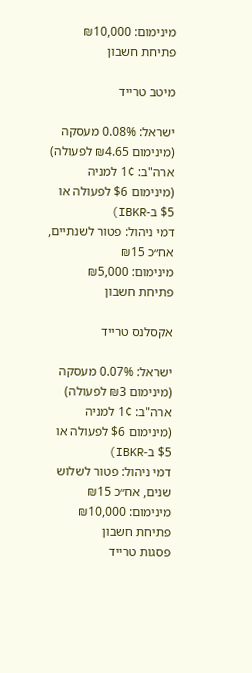מינימום: ₪10,000
פתיחת חשבון

מיטב טרייד

ישראל: 0.08% מעסקה (מינימום ₪4.65 לפעולה)
ארה"ב: 1¢ למניה (מינימום $6 לפעולה או $5 ב-IBKR)
דמי ניהול: פטור לשנתיים, אח״כ ₪15
מינימום: ₪5,000
פתיחת חשבון

אקסלנס טרייד

ישראל: 0.07% מעסקה (מינימום ₪3 לפעולה)
ארה"ב: 1¢ למניה (מינימום $6 לפעולה או $5 ב-IBKR)
דמי ניהול: פטור לשלוש שנים, אח״כ ₪15
מינימום: ₪10,000
פתיחת חשבון
פסגות טרייד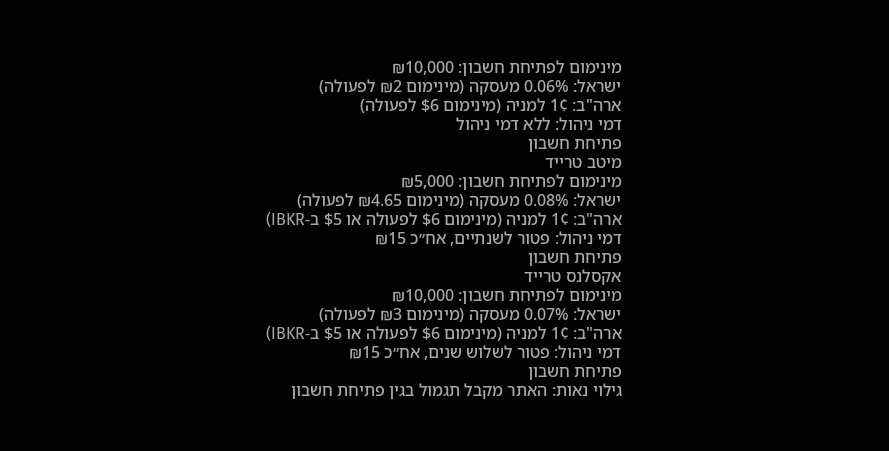מינימום לפתיחת חשבון: ₪10,000
ישראל: 0.06% מעסקה (מינימום ₪2 לפעולה)
ארה"ב: 1¢ למניה (מינימום $6 לפעולה)
דמי ניהול: ללא דמי ניהול
פתיחת חשבון
מיטב טרייד
מינימום לפתיחת חשבון: ₪5,000
ישראל: 0.08% מעסקה (מינימום ₪4.65 לפעולה)
ארה"ב: 1¢ למניה (מינימום $6 לפעולה או $5 ב-IBKR)
דמי ניהול: פטור לשנתיים, אח״כ ₪15
פתיחת חשבון
אקסלנס טרייד
מינימום לפתיחת חשבון: ₪10,000
ישראל: 0.07% מעסקה (מינימום ₪3 לפעולה)
ארה"ב: 1¢ למניה (מינימום $6 לפעולה או $5 ב-IBKR)
דמי ניהול: פטור לשלוש שנים, אח״כ ₪15
פתיחת חשבון
גילוי נאות: האתר מקבל תגמול בגין פתיחת חשבון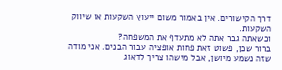דרך הקישורים. אין באמור משום ייעוץ השקעות או שיווק השקעות.
וכשאתה גבר אתה לא מתעדף את המשפחה?
ברור שכן, פשוט זאת פחות אופציה עבור הבנים. אני מודה שזה נשמע מיושן, אבל מישהו צריך לדאוג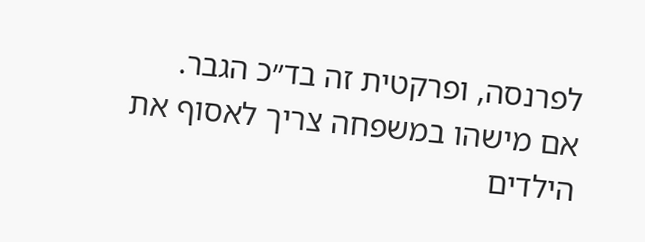לפרנסה, ופרקטית זה בד״כ הגבר.
אם מישהו במשפחה צריך לאסוף את הילדים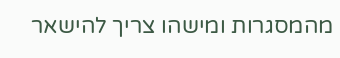מהמסגרות ומישהו צריך להישאר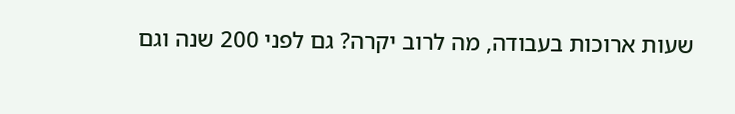שעות ארוכות בעבודה, מה לרוב יקרה? גם לפני 200 שנה וגם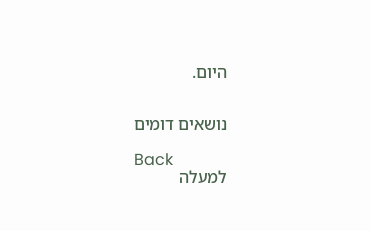היום.


נושאים דומים

Back
למעלה